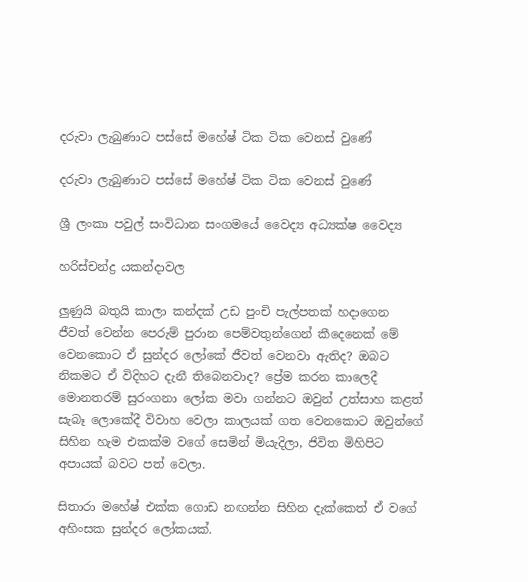දරුවා ලැබුණාට පස්සේ මහේෂ් ටික ටික වෙනස් වුණේ

දරුවා ලැබුණාට පස්සේ මහේෂ් ටික ටික වෙනස් වුණේ

ශ්‍රී ලංකා පවුල් සංවිධාන සංගමයේ වෛද්‍ය අධ්‍යක්ෂ වෛද්‍ය

හරිස්චන්ද්‍ර යකන්දාවල

ලුණුයි බතුයි කාලා කන්දක් උඩ පුංචි පැල්පතක් හදාගෙන ජීවත් වෙන්න පෙරුම් පුරාන පෙම්වතුන්ගෙන් කීදෙනෙක් මේ වෙනකොට ඒ සුන්දර ලෝකේ ජීවත් වෙනවා ඇතිද? ඔබට නිකමට ඒ විදිහට දැනී තිබෙනවාද? ප්‍රේම කරන කාලෙදී මොනතරම් සුරංගනා ලෝක මවා ගන්නට ඔවුන් උත්සාහ කළත් සැබෑ ලොකේදී විවාහ වෙලා කාලයක් ගත වෙනකොට ඔවුන්ගේ සිහින හැම එකක්ම වගේ සෙමින් මියැදිලා, ජිවිත මිහිපිට අපායක් බවට පත් වෙලා.

සිතාරා මහේෂ් එක්ක ගොඩ නඟන්න සිහින දැක්කෙත් ඒ වගේ අහිංසක සුන්දර ලෝකයක්.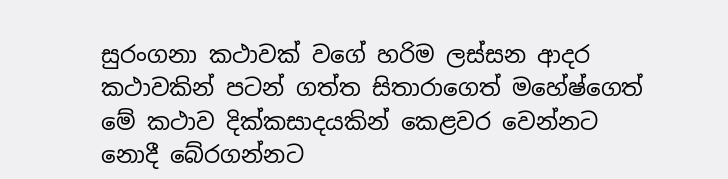සුරංගනා කථාවක් වගේ හරිම ලස්සන ආදර කථාවකින් පටන් ගත්ත සිතාරාගෙත් මහේෂ්ගෙත් මේ කථාව දික්කසාදයකින් කෙළවර වෙන්නට නොදී බේරගන්නට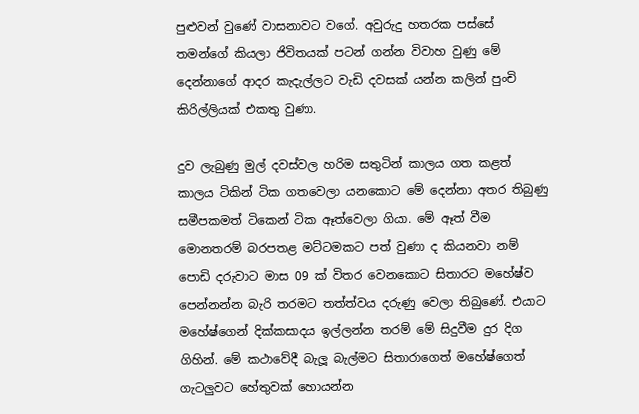පුළුවන් වුණේ වාසනාවට වගේ. අවුරුදු හතරක පස්සේ තමන්ගේ කියලා ජිවිතයක් පටන් ගන්න විවාහ වුණු මේ දෙන්නාගේ ආදර කැදැල්ලට වැඩි දවසක් යන්න කලින් පුංචි කිරිල්ලියක් එකතු වුණා.

දුව ලැබුණු මුල් දවස්වල හරිම සතුටින් කාලය ගත කළත් කාලය ටිකින් ටික ගතවෙලා යනකොට මේ දෙන්නා අතර තිබුණු සමීපකමත් ටිකෙන් ටික ඈත්වෙලා ගියා. මේ ඈත් වීම මොනතරම් බරපතළ මට්ටමකට පත් වුණා ද කියනවා නම් පොඩි දරුවාට මාස 09 ක් විතර වෙනකොට සිතාරට මහේෂ්ව පෙන්නන්න බැරි තරමට තත්ත්වය දරුණු වෙලා තිබුණේ. එයාට මහේෂ්ගෙන් දික්කසාදය ඉල්ලන්න තරම් මේ සිදුවීම දුර දිග ගිහින්. මේ කථාවේදී බැලූ බැල්මට සිතාරාගෙත් මහේෂ්ගෙත් ගැටලුවට හේතුවක් හොයන්න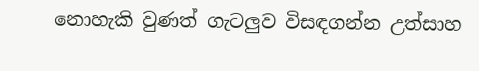නොහැකි වුණත් ගැටලුව විසඳගන්න උත්සාහ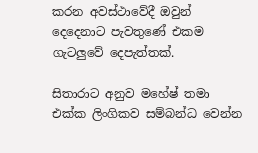කරන අවස්ථාවේදී ඔවුන් දෙදෙනාට පැවතුණේ එකම ගැටලුවේ දෙපැත්තක්.

සිතාරාට අනුව මහේෂ් තමා එක්ක ලිංගිකව සම්බන්ධ වෙන්න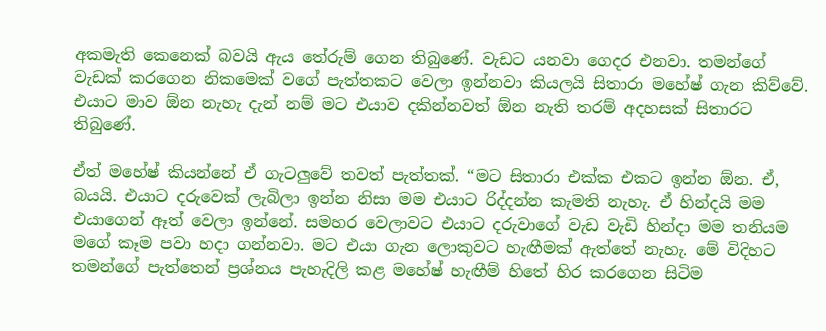අකමැති කෙනෙක් බවයි ඇය තේරුම් ගෙන තිබුණේ. වැඩට යනවා ගෙදර එනවා. තමන්ගේ වැඩක් කරගෙන නිකමෙක් වගේ පැත්තකට වෙලා ඉන්නවා කියලයි සිතාරා මහේෂ් ගැන කිව්වේ. එයාට මාව ඕන නැහැ දැන් නම් මට එයාව දකින්නවත් ඕන නැති තරම් අදහසක් සිතාරට තිබුණේ.

ඒත් මහේෂ් කියන්නේ ඒ ගැටලුවේ තවත් පැත්තක්. “මට සිතාරා එක්ක එකට ඉන්න ඕන. ඒ, බයයි. එයාට දරුවෙක් ලැබිලා ඉන්න නිසා මම එයාට රිද්දන්න කැමති නැහැ. ඒ හින්දයි මම එයාගෙන් ඈත් වෙලා ඉන්නේ. සමහර වෙලාවට එයාට දරුවාගේ වැඩ වැඩි හින්දා මම තනියම මගේ කෑම පවා හදා ගන්නවා. මට එයා ගැන ලොකුවට හැඟීමක් ඇත්තේ නැහැ. මේ විදිහට තමන්ගේ පැත්තෙන් ප්‍රශ්නය පැහැදිලි කළ මහේෂ් හැඟීම් හිතේ හිර කරගෙන සිටිම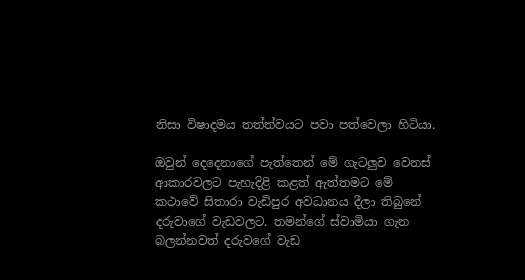නිසා විෂාදමය තත්ත්වයට පවා පත්වෙලා හිටියා.

ඔවුන් දෙදෙනාගේ පැත්තෙන් මේ ගැටලුව වෙනස් ආකාරවලට පැහැදිළි කළත් ඇත්තමට මේ කථාවේ සිතාරා වැඩිපුර අවධානය දීලා තිබුනේ දරුවාගේ වැඩවලට. තමන්ගේ ස්වාමියා ගැන බලන්නවත් දරුවගේ වැඩ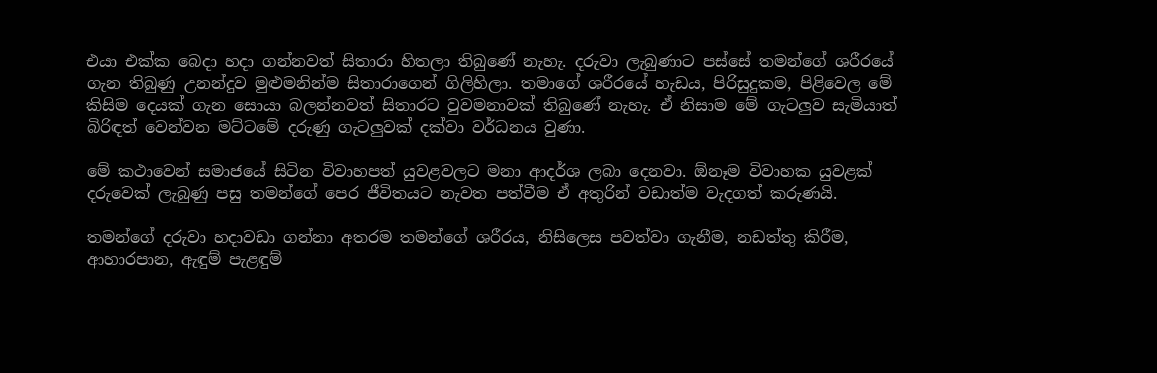එයා එක්ක බෙදා හදා ගන්නවත් සිතාරා හිතලා තිබුණේ නැහැ. දරුවා ලැබුණාට පස්සේ තමන්ගේ ශරීරයේ ගැන තිබුණු උනන්දුව මුළුමනින්ම සිතාරාගෙන් ගිලිහිලා. තමාගේ ශරීරයේ හැඩය, පිරිසුදුකම, පිළිවෙල මේ කිසිම දෙයක් ගැන සොයා බලන්නවත් සිතාරට වුවමනාවක් තිබුණේ නැහැ. ඒ නිසාම මේ ගැටලුව සැමියාත් බිරිඳත් වෙන්වන මට්ටමේ දරුණු ගැටලුවක් දක්වා වර්ධනය වුණා.

මේ කථාවෙන් සමාජයේ සිටින විවාහපත් යුවළවලට මනා ආදර්ශ ලබා දෙනවා. ඕනෑම විවාහක යුවළක් දරුවෙක් ලැබුණු පසු තමන්ගේ පෙර ජීවිතයට නැවත පත්වීම ඒ අතුරින් වඩාත්ම වැදගත් කරුණයි.

තමන්ගේ දරුවා හදාවඩා ගන්නා අතරම තමන්ගේ ශරීරය, නිසිලෙස පවත්වා ගැනීම, නඩත්තු කිරීම, ආහාරපාන, ඇඳුම් පැළඳුම්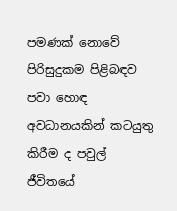පමණක් නොවේ පිරිසුදුකම පිළිබඳව පවා හොඳ අවධානයකින් කටයුතු කිරීම ද පවුල් ජීවිතයේ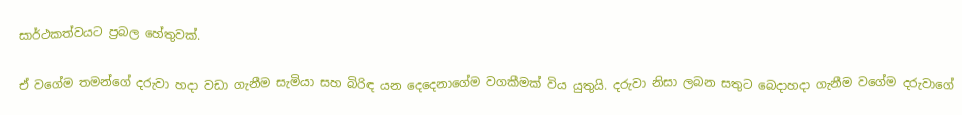සාර්ථකත්වයට ප්‍රබල හේතුවක්.

ඒ වගේම තමන්ගේ දරුවා හදා වඩා ගැනීම සැමියා සහ බිරිඳ යන දෙදෙනාගේම වගකීමක් විය යුතුයි. දරුවා නිසා ලබන සතුට බෙදාහදා ගැනීම වගේම දරුවාගේ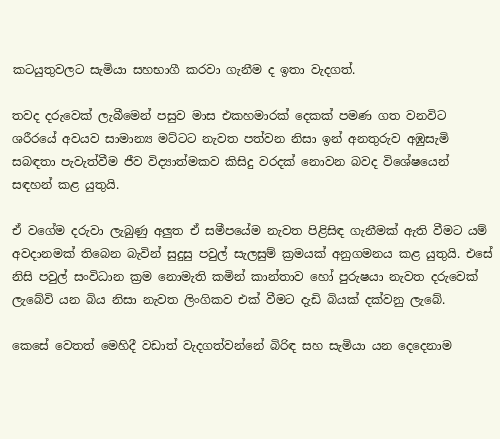කටයුතුවලට සැමියා සහභාගී කරවා ගැනීම ද ඉතා වැදගත්.

තවද දරුවෙක් ලැබීමෙන් පසුව මාස එකහමාරක් දෙකක් පමණ ගත වනවිට ශරීරයේ අවයව සාමාන්‍ය මට්ටට නැවත පත්වන නිසා ඉන් අනතුරුව අඹුසැමි සබඳතා පැවැත්වීම ජීව විද්‍යාත්මකව කිසිදු වරදක් නොවන බවද විශේෂයෙන් සඳහන් කළ යුතුයි.

ඒ වගේම දරුවා ලැබුණු අලුත ඒ සමීපයේම නැවත පිළිසිඳ ගැනීමක් ඇති වීමට යම් අවදානමක් තිබෙන බැවින් සුදුසු පවුල් සැලසුම් ක්‍රමයක් අනුගමනය කළ යුතුයි. එසේ නිසි පවුල් සංවිධාන ක්‍රම නොමැති කමින් කාන්තාව හෝ පුරුෂයා නැවත දරුවෙක් ලැබේවි යන බිය නිසා නැවත ලිංගිකව එක් වීමට දැඩි බියක් දක්වනු ලැබේ.

කෙසේ වෙතත් මෙහිදී වඩාත් වැදගත්වන්නේ බිරිඳ සහ සැමියා යන දෙදෙනාම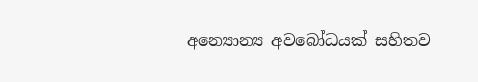අන්‍යොන්‍ය අවබෝධයක් සහිතව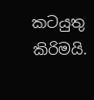කටයුතු කිරිමයි.